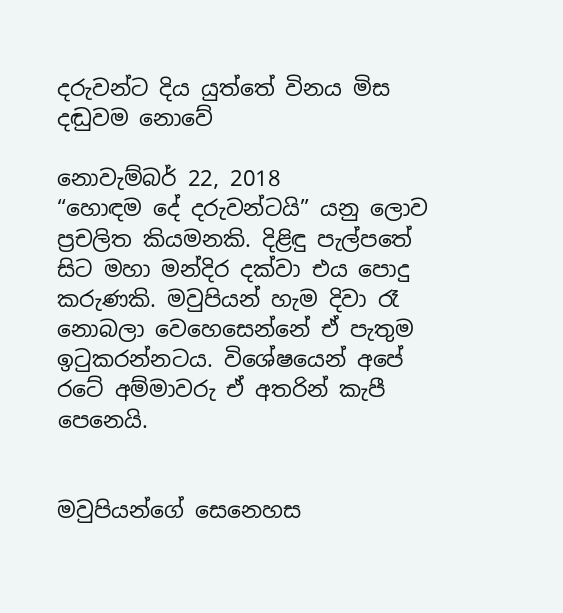දරුවන්ට දිය යුත්තේ විනය මිස දඬුවම නොවේ

නොවැම්බර් 22, 2018
“හොඳම දේ දරුවන්ටයි” යනු ලොව ප්‍රචලිත කියමනකි. දිළිඳු පැල්පතේ සිට මහා මන්දිර දක්වා එය පොදු කරුණකි. මවුපියන් හැම දිවා රෑ නොබලා වෙහෙසෙන්නේ ඒ පැතුම ඉටුකරන්නටය. විශේෂයෙන් අපේ රටේ අම්මාවරු ඒ අතරින් කැපී පෙනෙයි.


මවුපියන්ගේ සෙනෙහස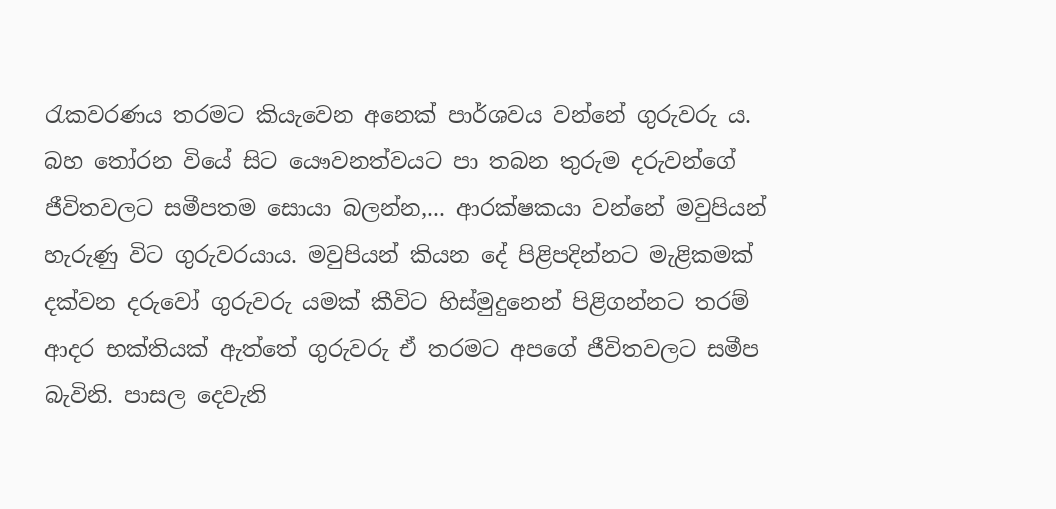රැකවරණය තරමට කියැවෙන අනෙක් පාර්ශවය වන්නේ ගුරුවරු ය. බහ තෝරන වියේ සිට යෞවනත්වයට පා තබන තුරුම දරුවන්ගේ ජීවිතවලට සමීපතම සොයා බලන්න,... ආරක්ෂකයා වන්නේ මවුපියන් හැරුණු විට ගුරුවරයාය. මවුපියන් කියන දේ පිළිපදින්නට මැළිකමක් දක්වන දරුවෝ ගුරුවරු යමක් කීවිට හිස්මුදුනෙන් පිළිගන්නට තරම් ආදර භක්තියක් ඇත්තේ ගුරුවරු ඒ තරමට අපගේ ජීවිතවලට සමීප බැවිනි. පාසල දෙවැනි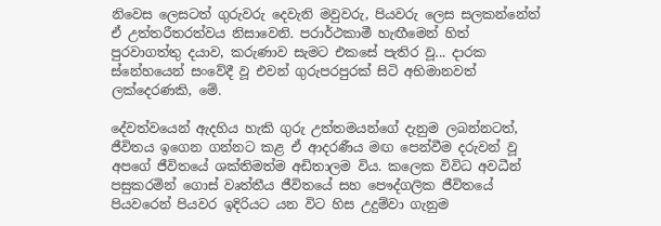නිවෙස ලෙසටත් ගුරුවරු දෙවැනි මවුවරු, පියවරු ලෙස සලකන්නේත් ඒ උත්තරීතරත්වය නිසාවෙනි. පරාර්ථකාමී හැඟීමෙන් හිත් පුරවාගත්තු දයාව, කරුණාව සැමට එකසේ පැතිර වූ... දාරක ස්නේහයෙන් සංවේදී වූ එවන් ගුරුපරපුරක් සිටි අභිමානවත් ලක්දෙරණකි, මේ.

දේවත්වයෙන් ඇදහිය හැකි ගුරු උත්තමයන්ගේ දැනුම ලබන්නටත්, ජීවිතය ඉගෙන ගන්නට කළ ඒ ආදරණීය මඟ පෙන්වීම දරුවන් වූ අපගේ ජීවිතයේ ශක්තිමත්ම අඩිතාලම විය. කලෙක විවිධ අවධීන් පසුකරමින් ගොස් වෘත්තීය ජීවිතයේ සහ පෞද්ගලික ජීවිතයේ පියවරෙන් පියවර ඉදිරියට යන විට හිස උදුම්වා ගැනුම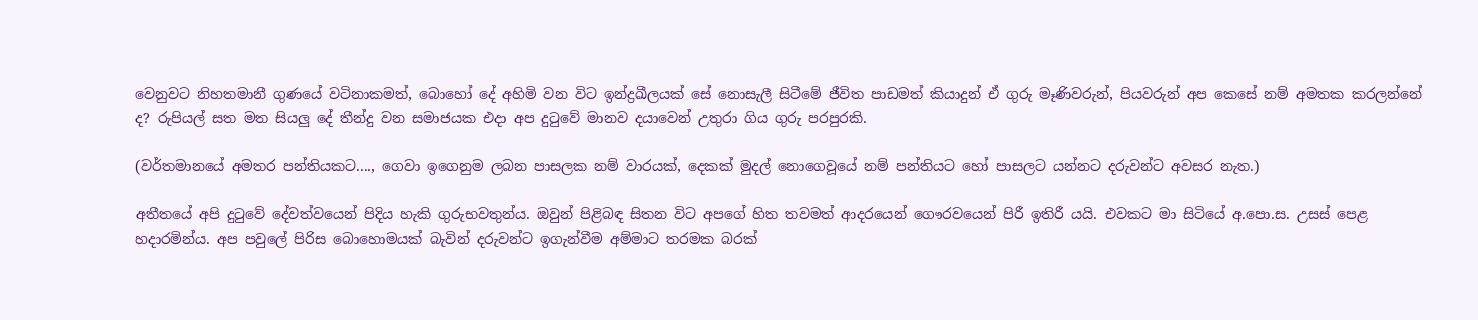වෙනුවට නිහතමානී ගුණයේ වටිනාකමත්, බොහෝ දේ අහිමි වන විට ඉන්ද්‍රඛීලයක් සේ නොසැලී සිටීමේ ජීවිත පාඩමත් කියාදුන් ඒ ගුරු මෑණිවරුන්, පියවරුන් අප කෙසේ නම් අමතක කරලන්නේ ද? රුපියල් සත මත සියලු දේ තීන්දු වන සමාජයක එදා අප දුටුවේ මානව දයාවෙන් උතුරා ගිය ගුරු පරපුරකි.

(වර්තමානයේ අමතර පන්තියකට...., ගෙවා ඉගෙනුම ලබන පාසලක නම් වාරයක්, දෙකක් මුදල් නොගෙවූයේ නම් පන්තියට හෝ පාසලට යන්නට දරුවන්ට අවසර නැත.)

අතීතයේ අපි දුටුවේ දේවත්වයෙන් පිදිය හැකි ගුරුභවතුන්ය. ඔවුන් පිළිබඳ සිතන විට අපගේ හිත තවමත් ආදරයෙන් ගෞරවයෙන් පිරී ඉතිරී යයි. එවකට මා සිටියේ අ.පො.ස. උසස් පෙළ හදාරමින්ය. අප පවුලේ පිරිස බොහොමයක් බැවින් දරුවන්ට ඉගැන්වීම අම්මාට තරමක බරක්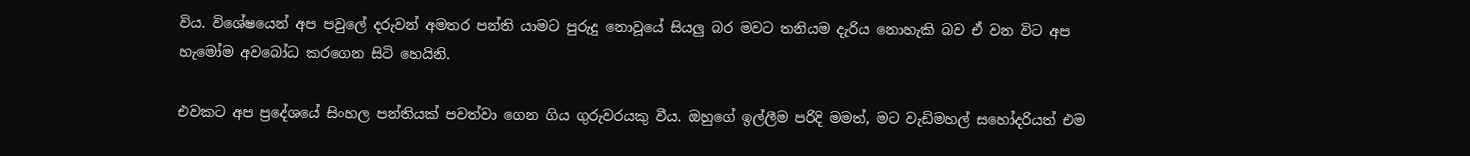විය. විශේෂයෙන් අප පවුලේ දරුවන් අමතර පන්ති යාමට පුරුදු නොවූයේ සියලු බර මවට තනියම දැරිය නොහැකි බව ඒ වන විට අප හැමෝම අවබෝධ කරගෙන සිටි හෙයිනි.

එවකට අප ප්‍රදේශයේ සිංහල පන්තියක් පවත්වා ගෙන ගිය ගුරුවරයකු වීය. ඔහුගේ ඉල්ලීම පරිදි මමත්, මට වැඩිමහල් සහෝදරියත් එම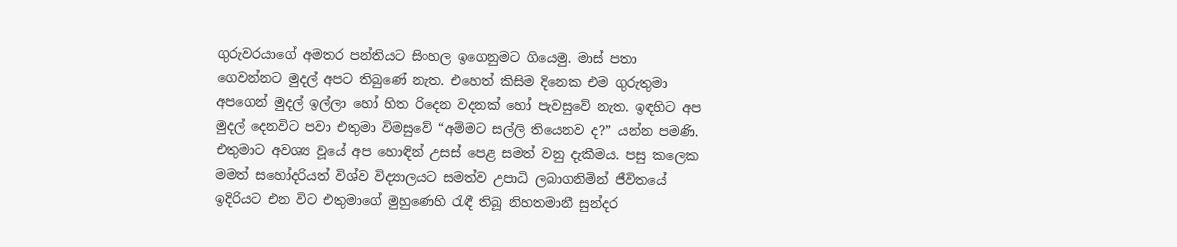ගුරුවරයාගේ අමතර පන්තියට සිංහල ඉගෙනුමට ගියෙමු. මාස් පතා ගෙවන්නට මුදල් අපට තිබුණේ නැත. එහෙත් කිසිම දිනෙක එම ගුරුතුමා අපගෙන් මුදල් ඉල්ලා හෝ හිත රිදෙන වදනක් හෝ පැවසුවේ නැත. ඉඳහිට අප මුදල් දෙනවිට පවා එතුමා විමසුවේ “අම්මට සල්ලි තියෙනව ද?” යන්න පමණි. එතුමාට අවශ්‍ය වූයේ අප හොඳින් උසස් පෙළ සමත් වනු දැකීමය. පසු කලෙක මමත් සහෝදරියත් විශ්ව විද්‍යාලයට සමත්ව උපාධි ලබාගනිමින් ජීවිතයේ ඉදිරියට එන විට එතුමාගේ මුහුණෙහි රැඳී තිබූ නිහතමානී සුන්දර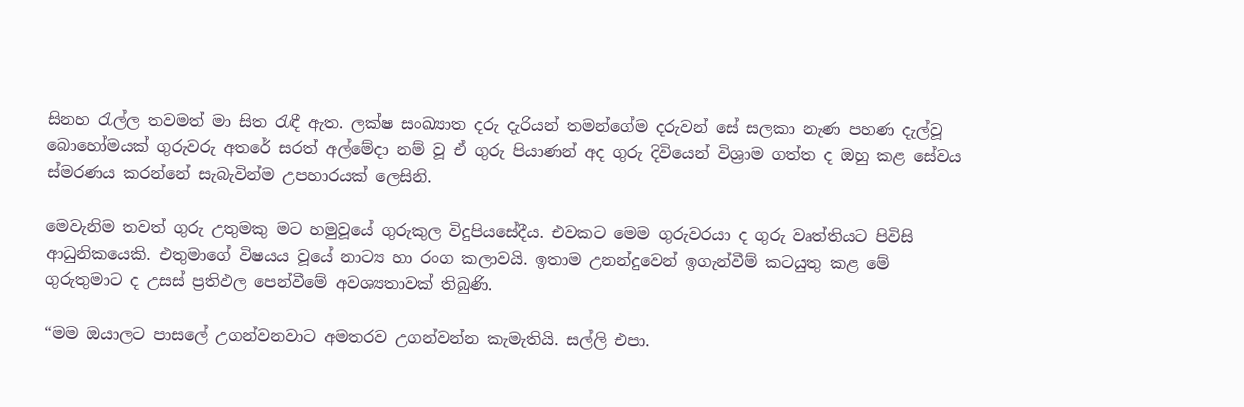සිනහ රැල්ල තවමත් මා සිත රැඳී ඇත. ලක්ෂ සංඛ්‍යාත දරු දැරියන් තමන්ගේම දරුවන් සේ සලකා නැණ පහණ දැල්වූ බොහෝමයක් ගුරුවරු අතරේ සරත් අල්මේදා නම් වූ ඒ ගුරු පියාණන් අද ගුරු දිවියෙන් විශ්‍රාම ගත්ත ද ඔහු කළ සේවය ස්මරණය කරන්නේ සැබැවින්ම උපහාරයක් ලෙසිනි.

මෙවැනිම තවත් ගුරු උතුමකු මට හමුවූයේ ගුරුකුල විදුපියසේදීය. එවකට මෙම ගුරුවරයා ද ගුරු වෘත්තියට පිවිසි ආධුනිකයෙකි. එතුමාගේ විෂයය වූයේ නාට්‍ය හා රංග කලාවයි. ඉතාම උනන්දුවෙන් ඉගැන්වීම් කටයුතු කළ මේ ගුරුතුමාට ද උසස් ප්‍රතිඵල පෙන්වීමේ අවශ්‍යතාවක් තිබුණි.

“මම ඔයාලට පාසලේ උගන්වනවාට අමතරව උගන්වන්න කැමැතියි. සල්ලි එපා.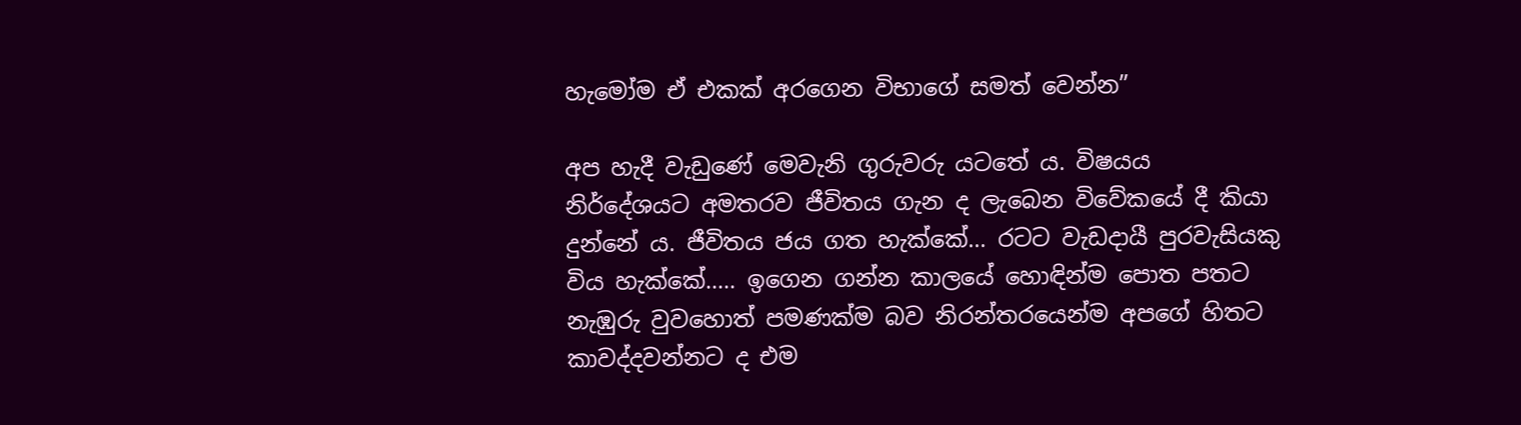හැමෝම ඒ එකක් අරගෙන විභාගේ සමත් වෙන්න”

අප හැදී වැඩුණේ මෙවැනි ගුරුවරු යටතේ ය. විෂයය නිර්දේශයට අමතරව ජීවිතය ගැන ද ලැබෙන විවේකයේ දී කියා දුන්නේ ය. ජීවිතය ජය ගත හැක්කේ... රටට වැඩදායී පුරවැසියකු විය හැක්කේ..... ඉගෙන ගන්න කාලයේ හොඳින්ම පොත පතට නැඹුරු වුවහොත් පමණක්ම බව නිරන්තරයෙන්ම අපගේ හිතට කාවද්දවන්නට ද එම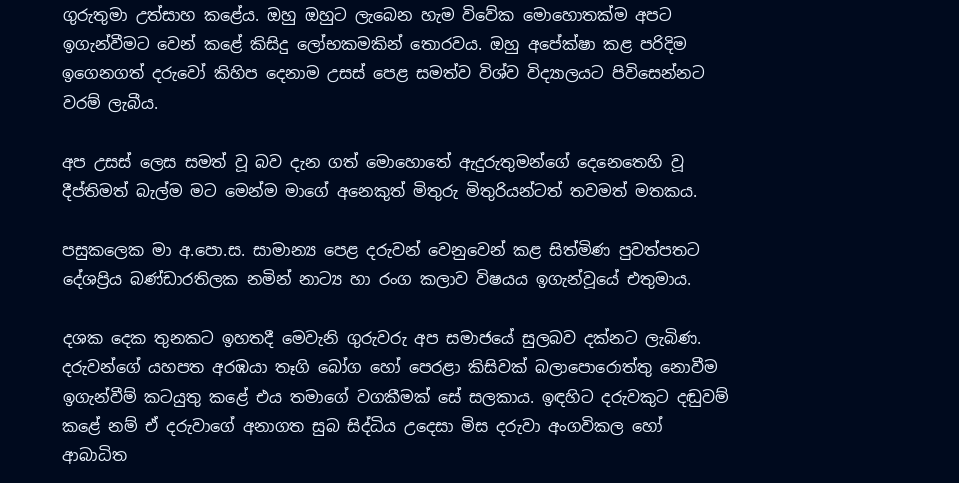ගුරුතුමා උත්සාහ කළේය. ඔහු ඔහුට ලැබෙන හැම විවේක මොහොතක්ම අපට ඉගැන්වීමට වෙන් කළේ කිසිදු ලෝභකමකින් තොරවය. ඔහු අපේක්ෂා කළ පරිදිම ඉගෙනගත් දරුවෝ කිහිප දෙනාම උසස් පෙළ සමත්ව විශ්ව විද්‍යාලයට පිවිසෙන්නට වරම් ලැබීය.

අප උසස් ලෙස සමත් වූ බව දැන ගත් මොහොතේ ඇදුරුතුමන්ගේ දෙනෙතෙහි වූ දීප්තිමත් බැල්ම මට මෙන්ම මාගේ අනෙකුත් මිතුරු මිතුරියන්ටත් තවමත් මතකය.

පසුකලෙක මා අ.පො.ස. සාමාන්‍ය පෙළ දරුවන් වෙනුවෙන් කළ සිත්මිණ පුවත්පතට දේශප්‍රිය බණ්ඩාරතිලක නමින් නාට්‍ය හා රංග කලාව විෂයය ඉගැන්වූයේ එතුමාය.

දශක දෙක තුනකට ඉහතදී මෙවැනි ගුරුවරු අප සමාජයේ සුලබව දක්නට ලැබිණ. දරුවන්ගේ යහපත අරඹයා තෑගි බෝග හෝ පෙරළා කිසිවක් බලාපොරොත්තු නොවීම ඉගැන්වීම් කටයුතු කළේ එය තමාගේ වගකීමක් සේ සලකාය. ඉඳහිට දරුවකුට දඬුවම් කළේ නම් ඒ දරුවාගේ අනාගත සුබ සිද්ධිය උදෙසා මිස දරුවා අංගවිකල හෝ ආබාධිත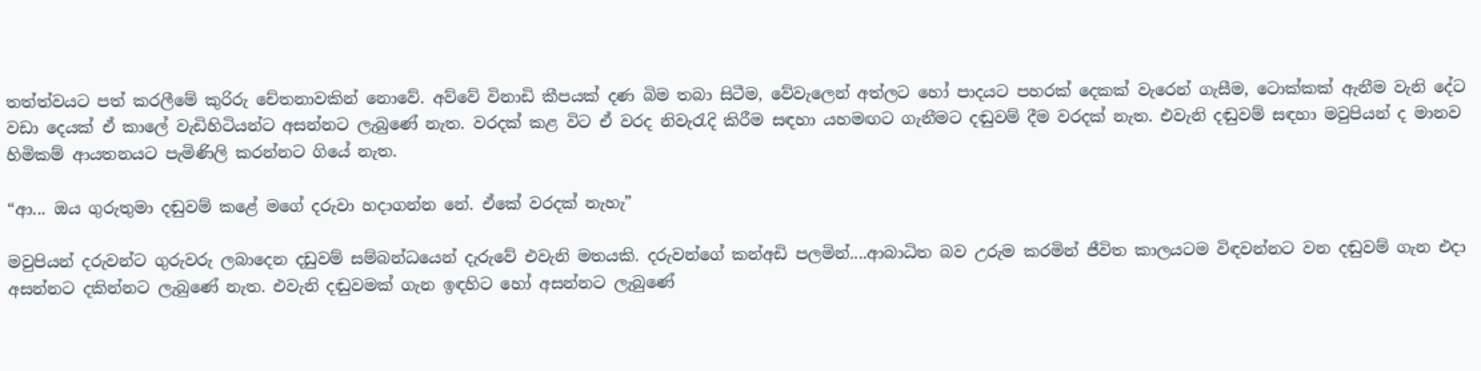තත්ත්වයට පත් කරලීමේ කුරිරු චේතනාවකින් නොවේ. අව්වේ විනාඩි කීපයක් දණ බිම තබා සිටීම, වේවැලෙන් අත්ලට හෝ පාදයට පහරක් දෙකක් වැරෙන් ගැසීම, ටොක්කක් ඇනීම වැනි දේට වඩා දෙයක් ඒ කාලේ වැඩිහිටියන්ට අසන්නට ලැබුණේ නැත. වරදක් කළ විට ඒ වරද නිවැරැදි කිරීම සඳහා යහමඟට ගැනීමට දඬුවම් දීම වරදක් නැත. එවැනි දඬුවම් සඳහා මවුපියන් ද මානව හිමිකම් ආයතනයට පැමිණිලි කරන්නට ගියේ නැත.

“ආ... ඔය ගුරුතුමා දඬුවම් කළේ මගේ දරුවා හදාගන්න නේ. ඒකේ වරදක් නැහැ”

මවුපියන් දරුවන්ට ගුරුවරු ලබාදෙන දඩුවම් සම්බන්ධයෙන් දැරුවේ එවැනි මතයකි. දරුවන්ගේ කන්අඩි පලමින්....ආබාධිත බව උරුම කරමින් ජීවිත කාලයටම විඳවන්නට වන දඬුවම් ගැන එදා අසන්නට දකින්නට ලැබුණේ නැත. එවැනි දඬුවමක් ගැන ඉඳහිට හෝ අසන්නට ලැබුණේ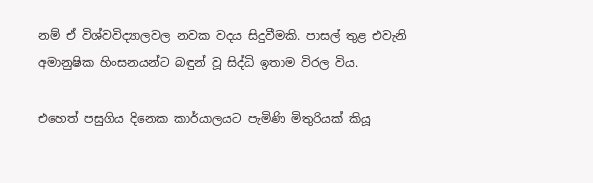නම් ඒ විශ්වවිද්‍යාලවල නවක වදය සිදුවීමකි. පාසල් තුළ එවැනි අමානුෂික හිංසනයන්ට බඳුන් වූ සිද්ධි ඉතාම විරල විය.

එහෙත් පසුගිය දිනෙක කාර්යාලයට පැමිණි මිතුරියක් කියූ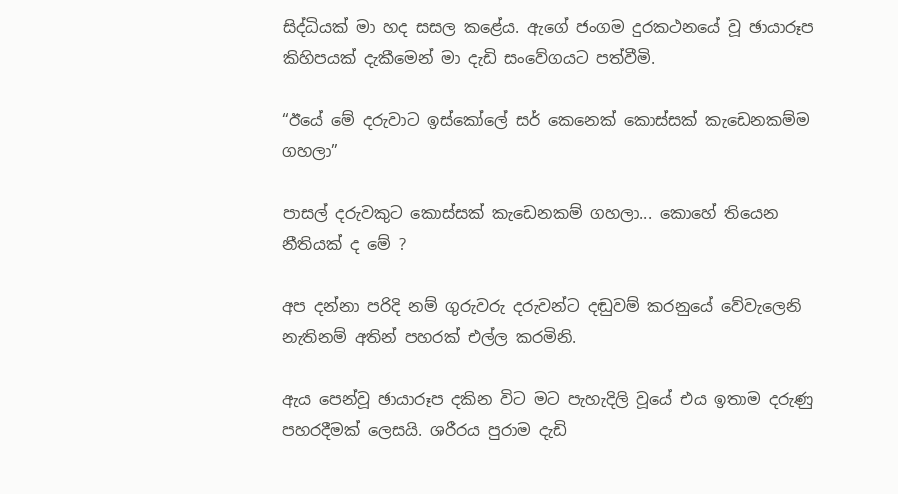සිද්ධියක් මා හද සසල කළේය. ඇගේ ජංගම දුරකථනයේ වූ ඡායාරූප කිහිපයක් දැකීමෙන් මා දැඩි සංවේගයට පත්වීමි.

“ඊයේ මේ දරුවාට ඉස්කෝලේ සර් කෙනෙක් කොස්සක් කැඩෙනකම්ම ගහලා”

පාසල් දරුවකුට කොස්සක් කැඩෙනකම් ගහලා... කොහේ තියෙන නීතියක් ද මේ ?

අප දන්නා පරිදි නම් ගුරුවරු දරුවන්ට දඬුවම් කරනුයේ වේවැලෙනි නැතිනම් අතින් පහරක් එල්ල කරමිනි.

ඇය පෙන්වූ ඡායාරූප දකින විට මට පැහැදිලි වූයේ එය ඉතාම දරුණු පහරදීමක් ලෙසයි. ශරීරය පුරාම දැඩි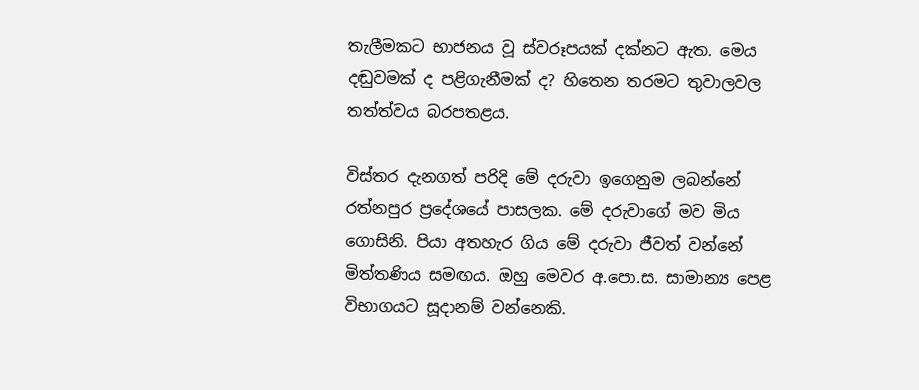තැලීමකට භාජනය වූ ස්වරූපයක් දක්නට ඇත. මෙය දඬුවමක් ද පළිගැනීමක් ද? හිතෙන තරමට තුවාලවල තත්ත්වය බරපතළය.

විස්තර දැනගත් පරිදි මේ දරුවා ඉගෙනුම ලබන්නේ රත්නපුර ප්‍රදේශයේ පාසලක. මේ දරුවාගේ මව මිය ගොසිනි. පියා අතහැර ගිය මේ දරුවා ජීවත් වන්නේ මිත්තණිය සමඟය. ඔහු මෙවර අ.පො.ස. සාමාන්‍ය පෙළ විභාගයට සූදානම් වන්නෙකි.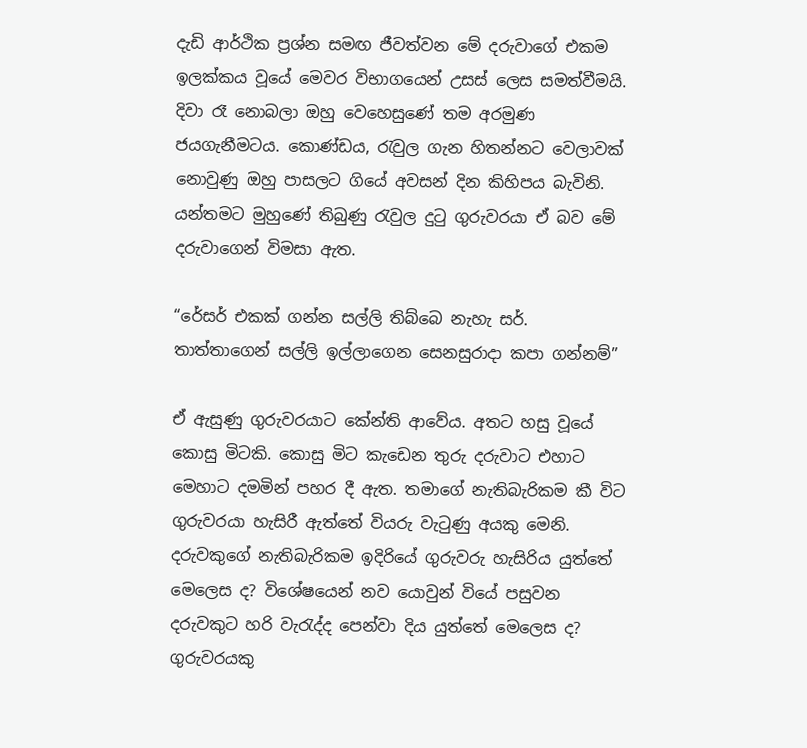දැඩි ආර්ථික ප්‍රශ්න සමඟ ජීවත්වන මේ දරුවාගේ එකම ඉලක්කය වූයේ මෙවර විභාගයෙන් උසස් ලෙස සමත්වීමයි. දිවා රෑ නොබලා ඔහු වෙහෙසුණේ තම අරමුණ ජයගැනීමටය. කොණ්ඩය, රැවුල ගැන හිතන්නට වෙලාවක් නොවුණු ඔහු පාසලට ගියේ අවසන් දින කිහිපය බැවිනි. යන්තමට මුහුණේ තිබුණු රැවුල දුටු ගුරුවරයා ඒ බව මේ දරුවාගෙන් විමසා ඇත.

“රේසර් එකක් ගන්න සල්ලි තිබ්බෙ නැහැ සර්. තාත්තාගෙන් සල්ලි ඉල්ලාගෙන සෙනසුරාදා කපා ගන්නම්”

ඒ ඇසුණු ගුරුවරයාට කේන්ති ආවේය. අතට හසු වූයේ කොසු මිටකි. කොසු මිට කැඩෙන තුරු දරුවාට එහාට මෙහාට දමමින් පහර දී ඇත. තමාගේ නැතිබැරිකම කී විට ගුරුවරයා හැසිරී ඇත්තේ වියරු වැටුණු අයකු මෙනි. දරුවකුගේ නැතිබැරිකම ඉදිරියේ ගුරුවරු හැසිරිය යුත්තේ මෙලෙස ද? විශේෂයෙන් නව යොවුන් වියේ පසුවන දරුවකුට හරි වැරැද්ද පෙන්වා දිය යුත්තේ මෙලෙස ද? ගුරුවරයකු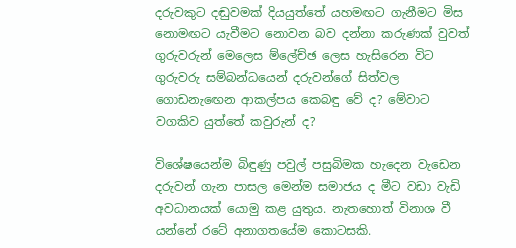දරුවකුට දඬුවමක් දියයුත්තේ යහමඟට ගැනීමට මිස නොමඟට යැවීමට නොවන බව දන්නා කරුණක් වුවත් ගුරුවරුන් මෙලෙස ම්ලේච්ඡ ලෙස හැසිරෙන විට ගුරුවරු සම්බන්ධයෙන් දරුවන්ගේ සිත්වල ගොඩනැඟෙන ආකල්පය කෙබඳු වේ ද? මේවාට වගකිව යුත්තේ කවුරුන් ද?

විශේෂයෙන්ම බිඳුණු පවුල් පසුබිමක හැදෙන වැඩෙන දරුවන් ගැන පාසල මෙන්ම සමාජය ද මීට වඩා වැඩි අවධානයක් යොමු කළ යුතුය. නැතහොත් විනාශ වී යන්නේ රටේ අනාගතයේම කොටසකි.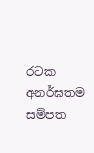රටක අනර්ඝතම සම්පත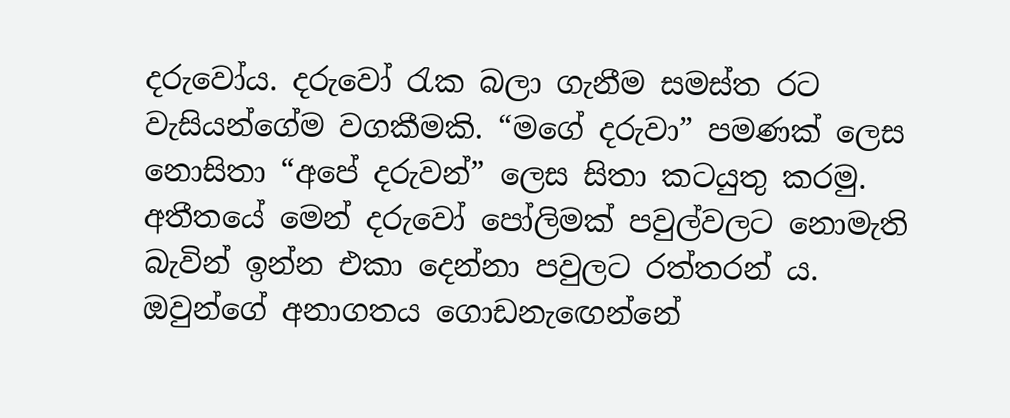දරුවෝය. දරුවෝ රැක බලා ගැනීම සමස්ත රට වැසියන්ගේම වගකීමකි. “මගේ දරුවා” පමණක් ලෙස නොසිතා “අපේ දරුවන්” ලෙස සිතා කටයුතු කරමු. අතීතයේ මෙන් දරුවෝ පෝලිමක් පවුල්වලට නොමැති බැවින් ඉන්න එකා දෙන්නා පවුලට රත්තරන් ය. ඔවුන්ගේ අනාගතය ගොඩනැඟෙන්නේ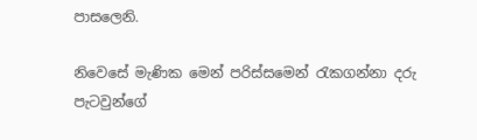පාසලෙනි.

නිවෙසේ මැණික මෙන් පරිස්සමෙන් රැකගන්නා දරු පැටවුන්ගේ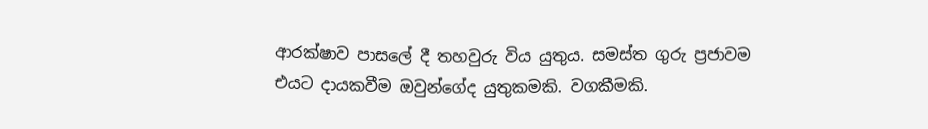ආරක්ෂාව පාසලේ දී තහවුරු විය යුතුය. සමස්ත ගුරු ප්‍රජාවම එයට දායකවීම ඔවුන්ගේද යුතුකමකි. වගකීමකි.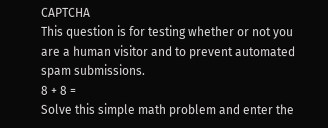CAPTCHA
This question is for testing whether or not you are a human visitor and to prevent automated spam submissions.
8 + 8 =
Solve this simple math problem and enter the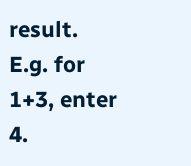result. E.g. for 1+3, enter 4.